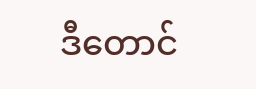ဒီတောင်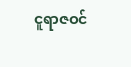ငူရာဇဝင်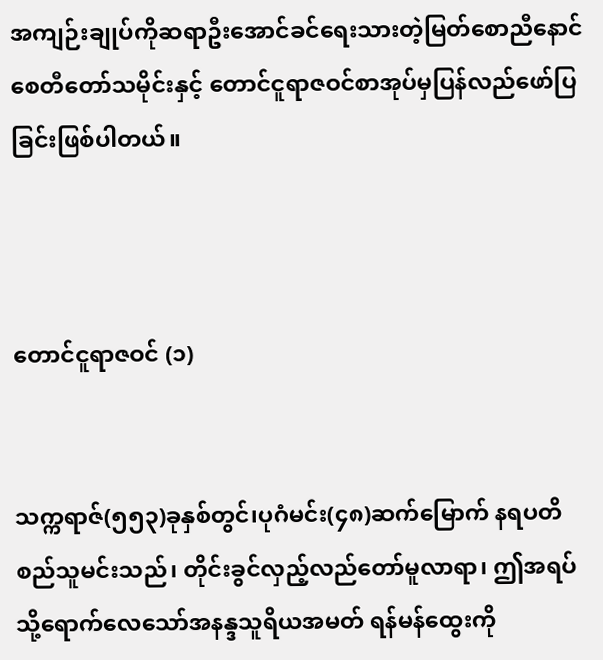အကျဉ်းချုပ်ကိုဆရာဦးအောင်ခင်ရေးသားတဲ့မြတ်စောညီနောင်စေတီတော်သမိုင်းနှင့် တောင်ငူရာဇဝင်စာအုပ်မှပြန်လည်ဖော်ပြခြင်းဖြစ်ပါတယ်။



တောင်ငူရာဇဝင် (၁)


သက္ကရာဇ်(၅၅၃)ခုနှစ်တွင်၊ပုဂံမင်း(၄၈)ဆက်မြောက် နရပတိစည်သူမင်းသည်၊ တိုင်းခွင်လှည့်လည်တော်မူလာရာ၊ ဤအရပ်သို့ရောက်လေသော်အနန္ဒသူရိယအမတ် ရန်မန်ထွေးကို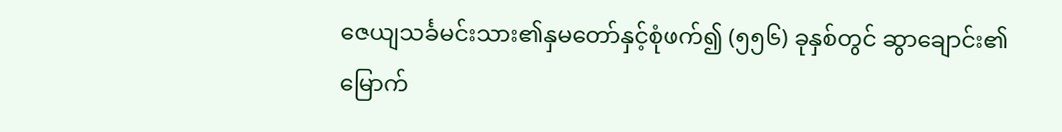ဇေယျသင်္ခမင်းသား၏နှမတော်နှင့်စုံဖက်၍ (၅၅၆) ခုနှစ်တွင် ဆွာချောင်း၏မြောက်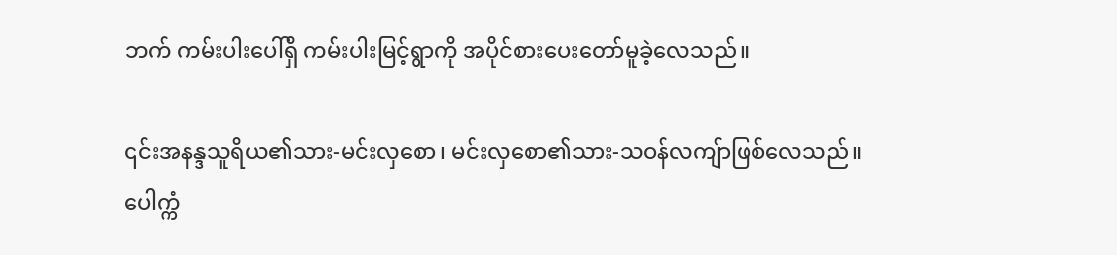ဘက် ကမ်းပါးပေါ်ရှိ ကမ်းပါးမြင့်ရွာကို အပိုင်စားပေးတော်မူခဲ့လေသည်။

၎င်းအနန္ဒသူရိယ၏သား-မင်းလှစော၊ မင်းလှစော၏သား-သဝန်လကျ်ာဖြစ်လေသည်။
ပေါက္ကံ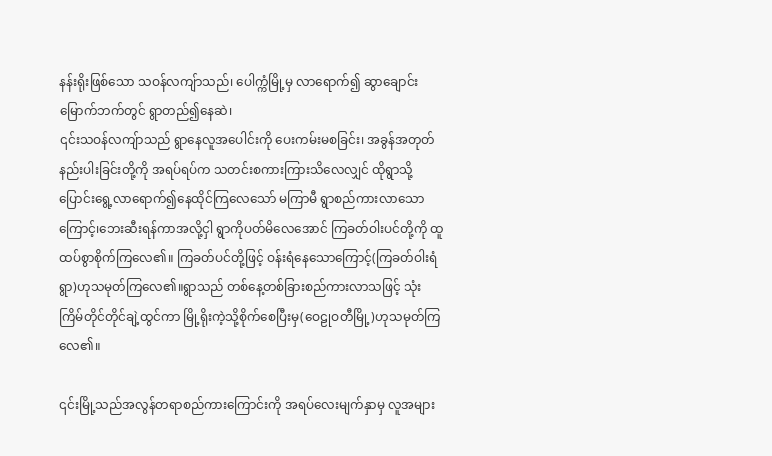နန်းရိုးဖြစ်သော သဝန်လကျ်ာသည်၊ ပေါက္ကံမြို့မှ လာရောက်၍ ဆွာချောင်းမြောက်ဘက်တွင် ရွာတည်၍နေဆဲ၊
၎င်းသဝန်လကျ်ာသည် ရွာနေလူအပေါင်းကို ပေးကမ်းမစခြင်း၊ အခွန်အတုတ်နည်းပါးခြင်းတို့ကို အရပ်ရပ်က သတင်းစကားကြားသိလေလျှင် ထိုရွာသို့ပြောင်းရွေ့လာရောက်၍နေထိုင်ကြလေသော် မကြာမီ ရွာစည်ကားလာသောကြောင့်၊ဘေးဆီးရန်ကာအလို့ငှါ ရွာကိုပတ်မိလေအောင် ကြခတ်ဝါးပင်တို့ကို ထူထပ်စွာစိုက်ကြလေ၏။ ကြခတ်ပင်တို့ဖြင့် ဝန်းရံနေသောကြောင့်(ကြခတ်ဝါးရံရွာ)ဟုသမုတ်ကြလေ၏။ရွာသည် တစ်နေ့တစ်ခြားစည်ကားလာသဖြင့် သုံးကြိမ်တိုင်တိုင်ချဲ့ထွင်ကာ မြို့ရိုးကဲ့သို့စိုက်စေပြီးမှ(ဝေဠုဝတီမြို့)ဟုသမုတ်ကြလေ၏။

၎င်းမြို့သည်အလွန်တရာစည်ကားကြောင်းကို အရပ်လေးမျက်နှာမှ လူအများ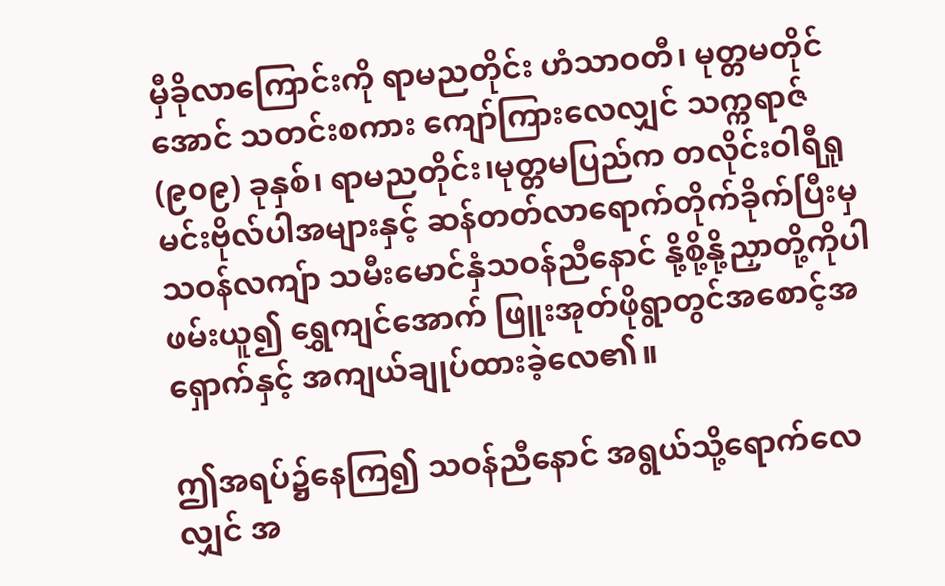မှီခိုလာကြောင်းကို ရာမညတိုင်း ဟံသာဝတီ၊ မုတ္တမတိုင်အောင် သတင်းစကား ကျော်ကြားလေလျှင် သက္ကရာဇ်(၉၀၉) ခုနှစ်၊ ရာမညတိုင်း၊မုတ္တမပြည်က တလိုင်းဝါရီရှုမင်းဗိုလ်ပါအများနှင့် ဆန်တတ်လာရောက်တိုက်ခိုက်ပြီးမှ သဝန်လကျ်ာ သမီးမောင်နှံသဝန်ညီနောင် နို့စို့နို့ညှာတို့ကိုပါ ဖမ်းယူ၍ ရွှေကျင်အောက် ဖြူးအုတ်ဖိုရွာတွင်အစောင့်အရှောက်နှင့် အကျယ်ချုပ်ထားခဲ့လေ၏။

ဤအရပ်၌နေကြ၍ သဝန်ညီနောင် အရွယ်သို့ရောက်လေလျှင် အ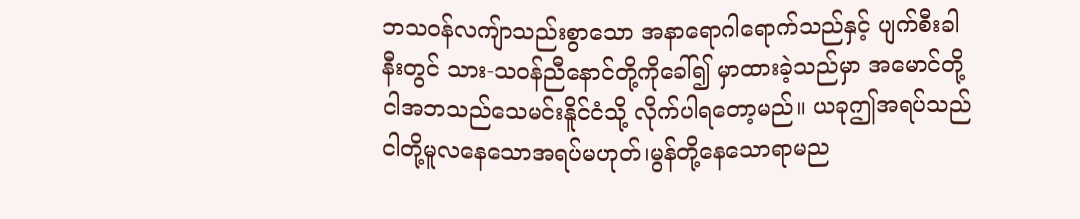ဘသဝန်လကျ်ာသည်းစွာသော အနာရောဂါရောက်သည်နှင့် ပျက်စီးခါနီးတွင် သား-သဝန်ညီနောင်တို့ကိုခေါ်၍ မှာထားခဲ့သည်မှာ အမောင်တို့ ငါအဘသည်သေမင်းနိူင်ငံသို့ လိုက်ပါရတော့မည်။ ယခုဤအရပ်သည် ငါတို့မူလနေသောအရပ်မဟုတ်၊မွန်တို့နေသောရာမည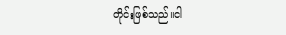တိုင်းဖြစ်သည်။ငါ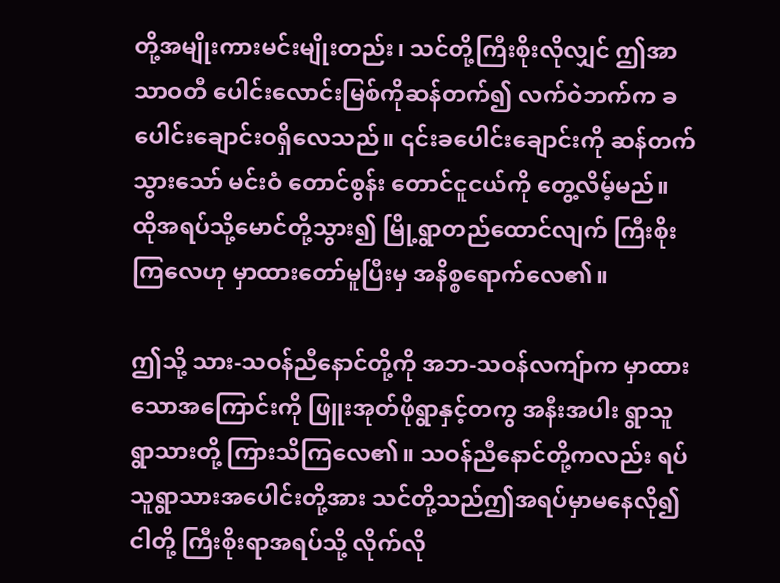တို့အမျိုးကားမင်းမျိုးတည်း၊ သင်တို့ကြီးစိုးလိုလျှင် ဤအာသာဝတီ ပေါင်းလောင်းမြစ်ကိုဆန်တက်၍ လက်ဝဲဘက်က ခပေါင်းချောင်းဝရှိလေသည်။ ၎င်းခပေါင်းချောင်းကို ဆန်တက်သွားသော် မင်းဝံ တောင်စွန်း တောင်ငူငယ်ကို တွေ့လိမ့်မည်။ ထိုအရပ်သို့မောင်တို့သွား၍ မြို့ရွာတည်ထောင်လျက် ကြီးစိုးကြလေဟု မှာထားတော်မူပြီးမှ အနိစ္စရောက်လေ၏။

ဤသို့ သား-သဝန်ညီနောင်တို့ကို အဘ-သဝန်လကျ်ာက မှာထားသောအကြောင်းကို ဖြူးအုတ်ဖိုရွာနှင့်တကွ အနီးအပါး ရွာသူရွာသားတို့ ကြားသိကြလေ၏။ သဝန်ညီနောင်တို့ကလည်း ရပ်သူရွာသားအပေါင်းတို့အား သင်တို့သည်ဤအရပ်မှာမနေလို၍ ငါတို့ ကြီးစိုးရာအရပ်သို့ လိုက်လို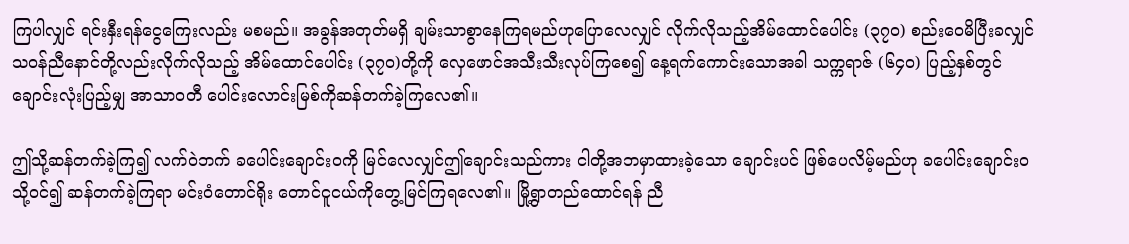ကြပါလျှင် ရင်းနှီးရန်ငွေကြေးလည်း မစမည်။ အခွန်အတုတ်မရှိ ချမ်းသာစွာနေကြရမည်ဟုပြောလေလျှင် လိုက်လိုသည့်အိမ်ထောင်ပေါင်း (၃၇၀) စည်းဝေမိပြီးခလျှင် သဝန်ညီနောင်တို့လည်းလိုက်လိုသည့် အိမ်ထောင်ပေါင်း (၃၇၀)တို့ကို လှေဖောင်အသီးသီးလုပ်ကြစေ၍ နေ့ရက်ကောင်းသောအခါ သက္ကရာဇ် (၆၄၀) ပြည့်နှစ်တွင် ချောင်းလုံးပြည့်မျှ အာသာဝတီ ပေါင်းလောင်းမြစ်ကိုဆန်တက်ခဲ့ကြလေ၏။

ဤသို့ဆန်တက်ခဲ့ကြ၍ လက်ဝဲဘက် ခပေါင်းချောင်းဝကို မြင်လေလျှင်ဤချောင်းသည်ကား ငါတို့အဘမှာထားခဲ့သော ချောင်းပင် ဖြစ်ပေလိမ့်မည်ဟု ခပေါင်းချောင်းဝသို့ဝင်၍ ဆန်တက်ခဲ့ကြရာ မင်းဝံတောင်ရိုး တောင်ငူငယ်ကိုတွေ့မြင်ကြရလေ၏။ မြို့ရွာတည်ထောင်ရန် ညီ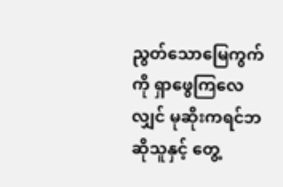ညွတ်သောမြေကွက်ကို ရှာဖွေကြလေလျှင် မုဆိုးကရင်ဘဆိုသူနှင့် တွေ့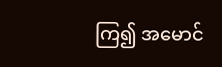ကြ၍ အမောင်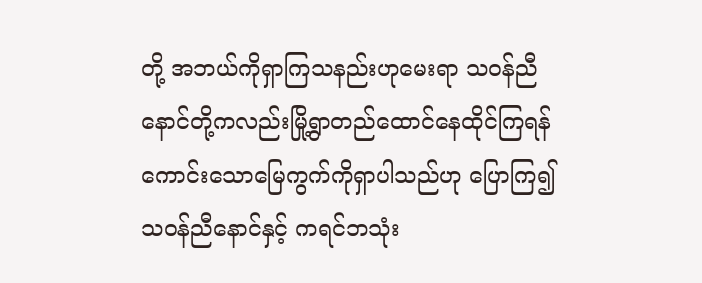တို့ အဘယ်ကိုရှာကြသနည်းဟုမေးရာ သဝန်ညီနောင်တို့ကလည်းမြို့ရွာတည်ထောင်နေထိုင်ကြရန် ကောင်းသောမြေကွက်ကိုရှာပါသည်ဟု ပြောကြ၍ သဝန်ညီနောင်နှင့် ကရင်ဘသုံး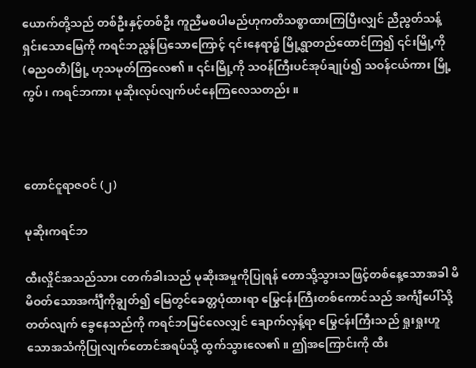ယောက်တို့သည် တစ်ဦးနှင့်တစ်ဦး ကူညီမစပါမည်ဟုကတိသစ္စာထားကြပြီးလျှင် ညီညွတ်သန့်ရှင်းသောမြေကို ကရင်ဘညွန်ပြသောကြောင့် ၎င်းနေရာ၌ မြို့ရွာတည်ထောင်ကြ၍ ၎င်းမြို့ကို (ဓညဝတီ)မြို့ ဟုသမုတ်ကြလေ၏။ ၎င်းမြို့ကို သဝန်ကြီးပင်အုပ်ချုပ်၍ သဝန်ငယ်ကား မြို့ကွပ်၊ ကရင်ဘကား မုဆိုးလုပ်လျက်ပင်နေကြလေသတည်း။



တောင်ငူရာဇဝင် (၂)

မုဆိုးကရင်ဘ

ထီးလှိုင်အသည်သား ငတက်ခါးသည် မုဆိုးအမှုကိုပြုရန် တောသို့သွားသဖြင့်တစ်နေ့သောအခါ မိမိဝတ်သောအင်္ကျီကိုချွတ်၍ မြေတွင်ခေတ္တပုံထားရာ မြွေငန်းကြီးတစ်ကောင်သည် အင်္ကျီပေါ်သို့တတ်လျက် ခွေနေသည်ကို ကရင်ဘမြင်လေလျှင် ချောက်လှန့်ရာ မြွေငန်းကြီးသည် ရှုးရှုးဟူသောအသံကိုပြုလျက်တောင်အရပ်သို့ ထွက်သွားလေ၏။ ဤအကြောင်းကို ထီး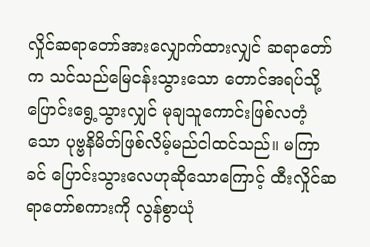လှိုင်ဆရာတော်အားလျှောက်ထားလျှင် ဆရာတော်က သင်သည်မြေငန်းသွားသော တောင်အရပ်သို့ပြောင်းရွေ့သွားလျှင် မုချသူကောင်းဖြစ်လတံ့သော ပုဗ္ဗနိမိတ်ဖြစ်လိမ့်မည်ငါထင်သည်။ မကြာခင် ပြောင်းသွားလေဟုဆိုသောကြောင့် ထီးလှိုင်ဆရာတော်စကားကို လွန်စွာယုံ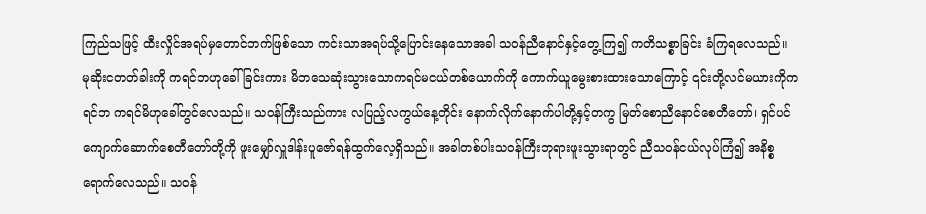ကြည်သဖြင့် ထီးလှိုင်အရပ်မှတောင်ဘက်ဖြစ်သော ကင်းသာအရပ်သို့ပြောင်းနေသောအခါ သဝန်ညီနောင်နှင့်တွေ့ကြ၍ ကတိသစ္စာခြင်း ခံကြရလေသည်။
မုဆိုးငတတ်ခါးကို ကရင်ဘဟုခေါ်ခြင်းကား မိဘသေဆုံးသွားသောကရင်မငယ်တစ်ယောက်ကို ကောက်ယူမွေးစားထားသောကြောင့် ၎င်းတို့လင်မယားကိုကရင်ဘ ကရင်မိဟုခေါ်တွင်လေသည်။ သဝန်ကြီးသည်ကား လပြည့်လကွယ်နေ့တိုင်း နောက်လိုက်နောက်ပါတို့နှင့်တကွ မြတ်စောညီနောင်စေတီတော်၊ ရှင်ပင်ကျောက်ဆောက်စေတီတော်တို့ကို ဖူးမျှော်လှူဒါန်းပူဇော်ရန်ထွက်လေ့ရှိသည်။ အခါတစ်ပါးသဝန်ကြီးဘုရားဖူးသွားရာတွင် ညီသဝန်ငယ်လုပ်ကြံ၍ အနိစ္စရောက်လေသည်။ သဝန်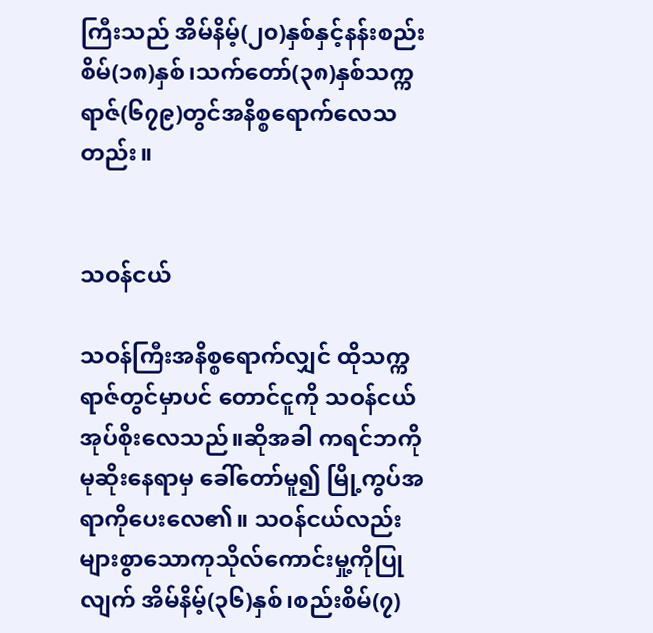ကြီးသည် အိမ်နိမ့်(၂၀)နှစ်နှင့်နန်းစည်းစိမ်(၁၈)နှစ်၊သက်တော်(၃၈)နှစ်သက္ကရာဇ်(၆၇၉)တွင်အနိစ္စရောက်လေသတည်း။


သဝန်ငယ်

သဝန်ကြီးအနိစ္စရောက်လျှင် ထိုသက္ကရာဇ်တွင်မှာပင် တောင်ငူကို သဝန်ငယ်အုပ်စိုးလေသည်။ဆိုအခါ ကရင်ဘကိုမုဆိုးနေရာမှ ခေါ်တော်မူ၍ မြို့ကွပ်အရာကိုပေးလေ၏။ သဝန်ငယ်လည်းများစွာသောကုသိုလ်ကောင်းမှု့ကိုပြုလျက် အိမ်နိမ့်(၃၆)နှစ်၊စည်းစိမ်(၇)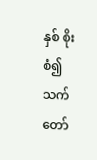နှစ် စိုးစံ၍သက်တော်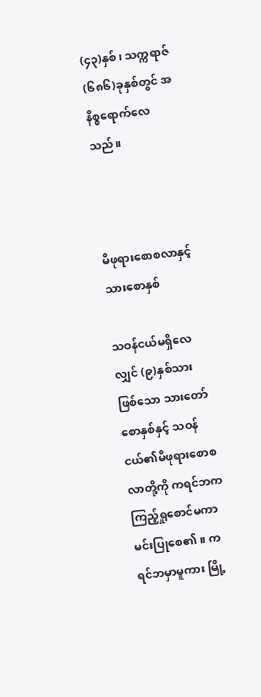(၄၃)နှစ်၊ သက္ကရာဇ်(၆၈၆)ခုနှစ်တွင် အနိစ္စရောက်လေသည်။



မိဖုရားစောစလာနှင့်သားစောနှစ်

သဝန်ငယ်မရှိလေလျှင် (၉)နှစ်သားဖြစ်သော သားတော်စောနှစ်နှင့် သဝန်ငယ်၏မိဖုရားစောစလာတို့ကို ကရင်ဘက ကြည့်ရှုစောင်မကာ မင်းပြုစေ၏။ ကရင်ဘမှာမူကား မြို့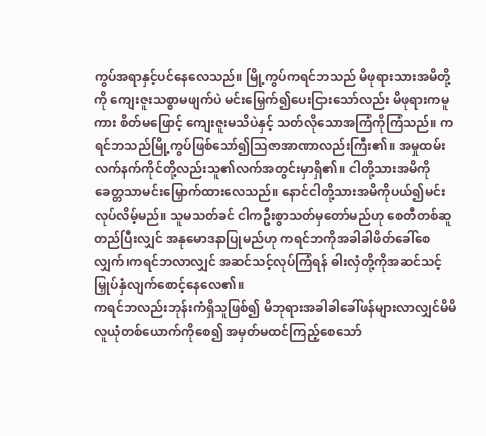ကွပ်အရာနှင့်ပင်နေလေသည်။ မြို့ကွပ်ကရင်ဘသည် မိဖုရားသားအမိတို့ကို ကျေးဇူးသစ္စာမဖျက်ပဲ မင်းမြှေက်၍ပေးငြားသော်လည်း မိဖုရားကမူကား စိတ်မဖြောင့် ကျေးဇူးမသိပဲနှင့် သတ်လိုသောအကြံကိုကြံသည်။ ကရင်ဘသည်မြို့ကွပ်ဖြစ်သော်၍သြဇာအာဏာလည်းကြီး၏။ အမှုထမ်းလက်နက်ကိုင်တို့လည်းသူ၏လက်အတွင်းမှာရှိ၏။ ငါတို့သားအမိကို ခေတ္တသာမင်းမြှောက်ထားလေသည်။ နောင်ငါတို့သားအမိကိုပယ်၍မင်းလုပ်လိမ့်မည်။ သူမသတ်ခင် ငါကဦးစွာသတ်မှတော်မည်ဟု စေတီတစ်ဆူတည်ပြီးလျှင် အနုမောဒနာပြုမည်ဟု ကရင်ဘကိုအခါခါဖိတ်ခေါ်စေလျှက်၊ကရင်ဘလာလျှင် အဆင်သင့်လုပ်ကြံရန် ဓါးလှံတို့ကိုအဆင်သင့်မြှုပ်နှံလျက်စောင့်နေလေ၏။
ကရင်ဘလည်းဘုန်းကံရှိသူဖြစ်၍ မိဘုရားအခါခါခေါ်ဖန်များလာလျှင်မိမိလူယုံတစ်ယောက်ကိုစေ၍ အမှတ်မထင်ကြည့်စေသော်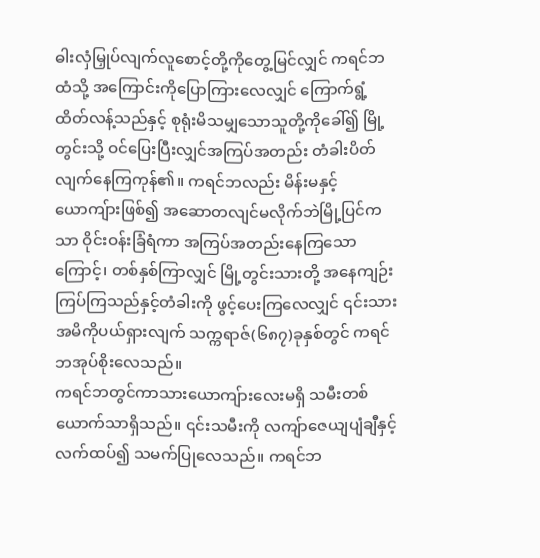ဓါးလှံမြှုပ်လျက်လူစောင့်တို့ကိုတွေ့မြင်လျှင် ကရင်ဘထံသို့ အကြောင်းကိုပြောကြားလေလျှင် ကြောက်ရွံ့ထိတ်လန့်သည်နှင့် စုရုံးမိသမျှသောသူတို့ကိုခေါ်၍ မြို့တွင်းသို့ ဝင်ပြေးပြီးလျှင်အကြပ်အတည်း တံခါးပိတ်လျက်နေကြကုန်၏။ ကရင်ဘလည်း မိန်းမနှင့်ယောကျ်ားဖြစ်၍ အဆောတလျင်မလိုက်ဘဲမြို့ပြင်ကသာ ဝိုင်းဝန်းခြံရံကာ အကြပ်အတည်းနေကြသောကြောင့်၊ တစ်နှစ်ကြာလျှင် မြို့တွင်းသားတို့ အနေကျဉ်းကြပ်ကြသည်နှင့်တံခါးကို ဖွင့်ပေးကြလေလျှင် ၎င်းသားအမိကိုပယ်ရှားလျက် သက္ကရာဇ်(၆၈၇)ခုနှစ်တွင် ကရင်ဘအုပ်စိုးလေသည်။
ကရင်ဘတွင်ကာသားယောကျ်ားလေးမရှိ သမီးတစ်ယောက်သာရှိသည်။ ၎င်းသမီးကို လကျ်ာဇေယျပျံချီနှင့် လက်ထပ်၍ သမက်ပြုလေသည်။ ကရင်ဘ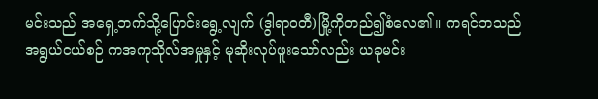မင်းသည် အရှေ့ဘက်သို့ပြောင်းရွေ့လျက် (ဒွါရာဝတီ)မြို့ကိုတည်၍စံလေ၏။ ကရင်ဘသည် အရွယ်ငယ်စဉ် ကအကုသိုလ်အမှုနှင့် မုဆိုးလုပ်ဖူးသော်လည်း ယခုမင်း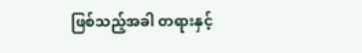ဖြစ်သည့်အခါ တရားနှင့်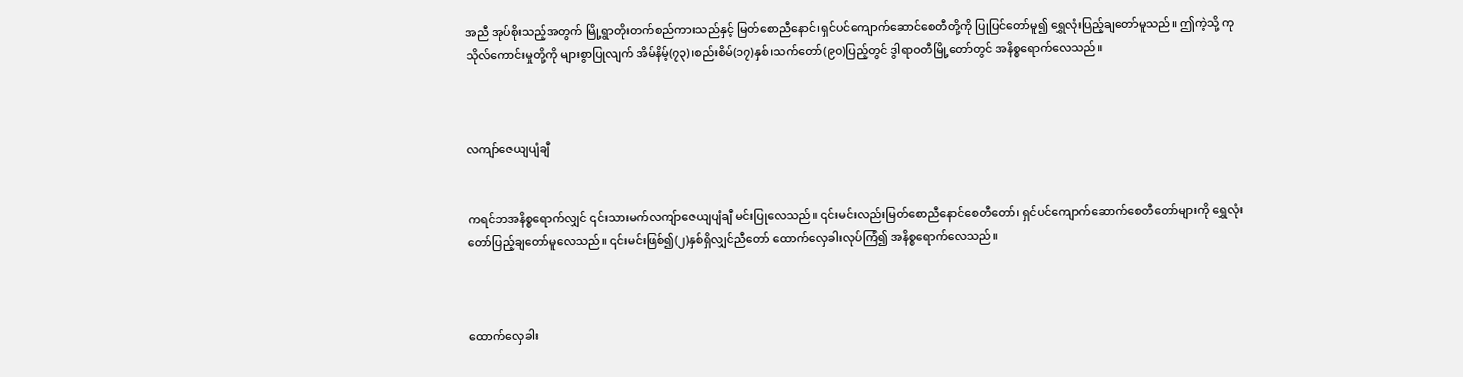အညီ အုပ်စိုးသည့်အတွက် မြို့ရွာတိုးတက်စည်ကားသည်နှင့် မြတ်စောညီနောင်၊ရှင်ပင်ကျောက်ဆောင်စေတီတို့ကို ပြုပြင်တော်မူ၍ ရွှေလုံးပြည့်ချတော်မူသည်။ ဤကဲ့သို့ ကုသိုလ်ကောင်းမှုတို့ကို များစွာပြုလျက် အိမ်နိမ့်(၇၃)၊စည်းစိမ်(၁၇)နှစ်၊သက်တော်(၉၀)ပြည့်တွင် ဒွါရာဝတီမြို့တော်တွင် အနိစ္စရောက်လေသည်။



လကျာ်ဇေယျပျံချီ


ကရင်ဘအနိစ္စရောက်လျှင် ၎င်းသားမက်လကျ်ာဇေယျပျံချီ မင်းပြုလေသည်။ ၎င်းမင်းလည်းမြတ်စောညီနောင်စေတီတော်၊ ရှင်ပင်ကျောက်ဆောက်စေတီတော်များကို ရွှေလုံးတော်ပြည့်ချတော်မူလေသည်။ ၎င်းမင်းဖြစ်၍(၂)နှစ်ရှိလျှင်ညီတော် ထောက်လှေခါးလုပ်ကြံ၍ အနိစ္စရောက်လေသည်။



ထောက်လှေခါး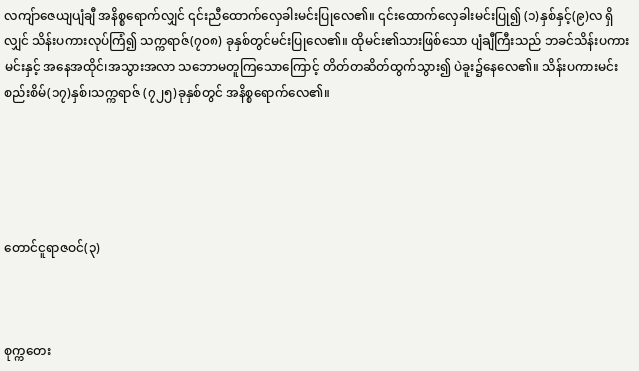လကျ်ာဇေယျပျံချီ အနိစ္စရောက်လျှင် ၎င်းညီထောက်လှေခါးမင်းပြုလေ၏။ ၎င်းထောက်လှေခါးမင်းပြု၍ (၁)နှစ်နှင့်(၉)လ ရှိလျှင် သိန်းပကားလုပ်ကြံ၍ သက္ကရာဇ်(၇၀၈) ခုနှစ်တွင်မင်းပြုလေ၏။ ထိုမင်း၏သားဖြစ်သော ပျံချီကြီးသည် ဘခင်သိန်းပကားမင်းနှင့် အနေအထိုင်၊အသွားအလာ သဘောမတူကြသောကြောင့် တိတ်တဆိတ်ထွက်သွား၍ ပဲခူး၌နေလေ၏။ သိန်းပကားမင်း စည်းစိမ်(၁၇)နှစ်၊သက္ကရာဇ် (၇၂၅)ခုနှစ်တွင် အနိစ္စရောက်လေ၏။





တောင်ငူရာဇဝင်(၃)



စုက္ကတေး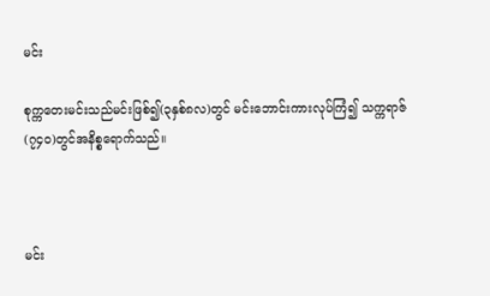မင်း

စုက္ကတေးမင်းသည်မင်းဖြစ်၍(၃နှစ်၈လ)တွင် မင်းဘောင်းကားလုပ်ကြံ၍ သက္ကရာဇ်(၇၄၀)တွင်အနိစ္စရောက်သည်။



မင်း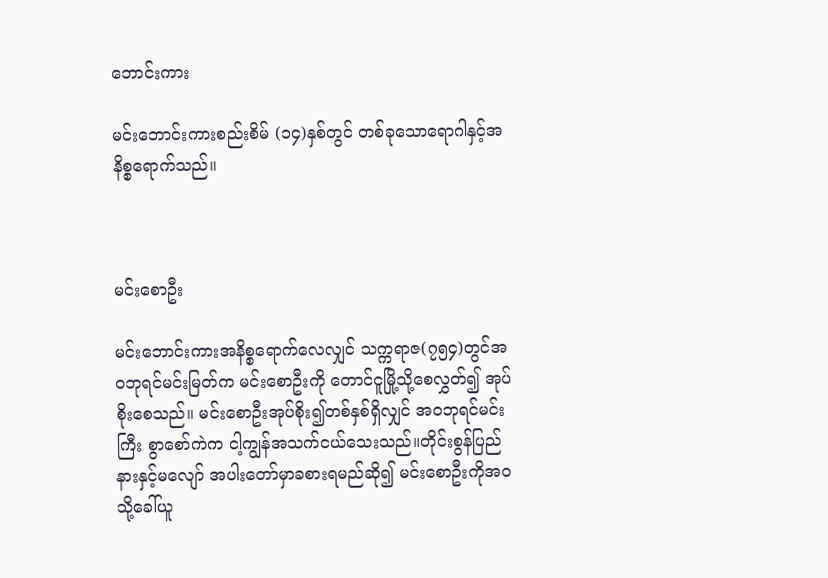ဘောင်းကား

မင်းဘောင်းကားစည်းစိမ် (၁၄)နှစ်တွင် တစ်ခုသောရောဂါနှင့်အနိစ္စရောက်သည်။



မင်းစောဦး

မင်းဘောင်းကားအနိစ္စရောက်လေလျှင် သက္ကရာဇ(၇၅၄)တွင်အဝဘုရင်မင်းမြတ်က မင်းစောဦးကို တောင်ငူမြို့သို့စေလွှတ်၍ အုပ်စိုးစေသည်။ မင်းစောဦးအုပ်စိုး၍တစ်နှစ်ရှိလျှင် အဝဘုရင်မင်းကြီး စွာစော်ကဲက ငါ့ကျွန်အသက်ငယ်သေးသည်။တိုင်းစွန်ပြည်နားနှင့်မလျော် အပါးတော်မှာခစားရမည်ဆို၍ မင်းစောဦးကိုအဝသို့ခေါ်ယူ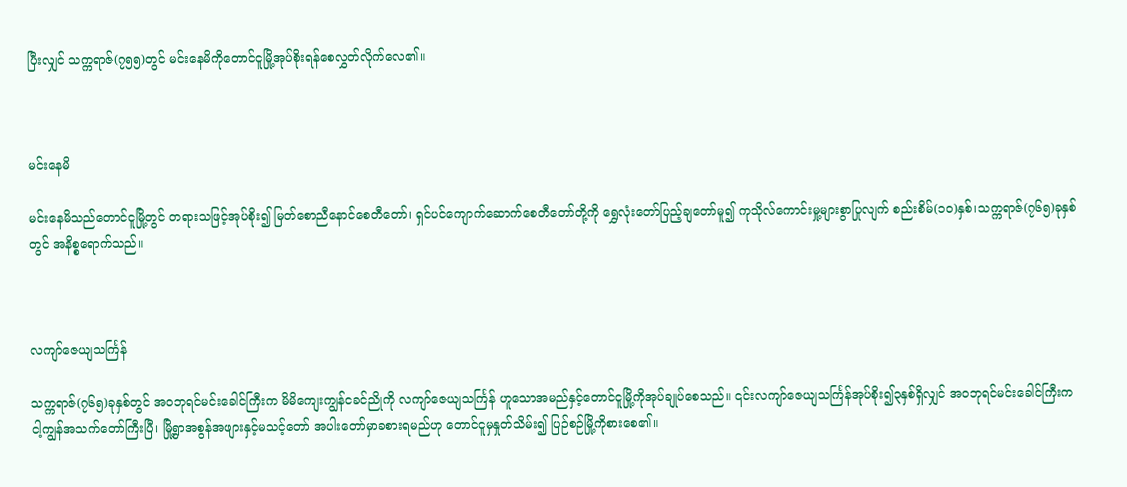ပြီးလျှင် သက္ကရာဇ်(၇၅၅)တွင် မင်းနေမိကိုတောင်ငူမြို့အုပ်စိုးရန်စေလွှတ်လိုက်လေ၏။



မင်းနေမိ

မင်းနေမိသည်တောင်ငူမြို့တွင် တရားသဖြင့်အုပ်စိုး၍ မြတ်စောညီနောင်စေတီတော်၊ ရှင်ပင်ကျောက်ဆောက်စေတီတော်တို့ကို ရွှေလုံးတော်ပြည့်ချတော်မူ၍ ကုသိုလ်ကောင်းမှု့များစွာပြုလျက် စည်းစိမ်(၁၀)နှစ်၊သက္ကရာဇ်(၇၆၅)ခုနှစ်တွင် အနိစ္စရောက်သည်။



လကျာ်ဇေယျသင်္ကြန်

သက္ကရာဇ်(၇၆၅)ခုနှစ်တွင် အဝဘုရင်မင်းခေါင်ကြီးက မိမိကျေးကျွန်ငခင်ညိုကို လကျာ်ဇေယျသင်္ကြန် ဟူသောအမည်နှင့်တောင်ငူမြို့ကိုအုပ်ချုပ်စေသည်။ ၎င်းလကျာ်ဇေယျသင်္ကြန်အုပ်စိုး၍၃နှစ်ရှိလျှင် အဝဘုရင်မင်းခေါင်ကြီးက ငါ့ကျွန်အသက်တော်ကြီးပြီ၊ မြို့ရွာအစွန်အဖျားနှင့်မသင့်တော် အပါးတော်မှာခစားရမည်ဟု တောင်ငူမှနှုတ်သိမ်း၍ ပြဉ်စဉ်မြို့ကိုစားစေ၏။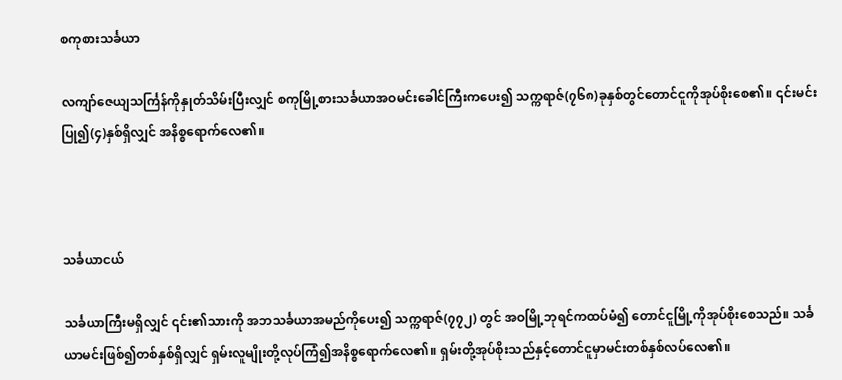စကုစားသင်္ခယာ

လကျာ်ဇေယျသင်္ကြန်ကိုနှုတ်သိမ်းပြီးလျှင် စကုမြို့စားသင်္ခယာအဝမင်းခေါင်ကြီးကပေး၍ သက္ကရာဇ်(၇၆၈)ခုနှစ်တွင်တောင်ငူကိုအုပ်စိုးစေ၏။ ၎င်းမင်းပြု၍(၄)နှစ်ရှိလျှင် အနိစ္စရောက်လေ၏။



သင်္ခယာငယ်

သင်္ခယာကြီးမရှိလျှင် ၎င်း၏သားကို အဘသင်္ခယာအမည်ကိုပေး၍ သက္ကရာဇ်(၇၇၂) တွင် အဝမြို့ဘုရင်ကထပ်မံ၍ တောင်ငူမြို့ကိုအုပ်စိုးစေသည်။ သင်္ခယာမင်းဖြစ်၍တစ်နှစ်ရှိလျှင် ရှမ်းလူမျိုးတို့လုပ်ကြံ၍အနိစ္စရောက်လေ၏။ ရှမ်းတို့အုပ်စိုးသည်နှင့်တောင်ငူမှာမင်းတစ်နှစ်လပ်လေ၏။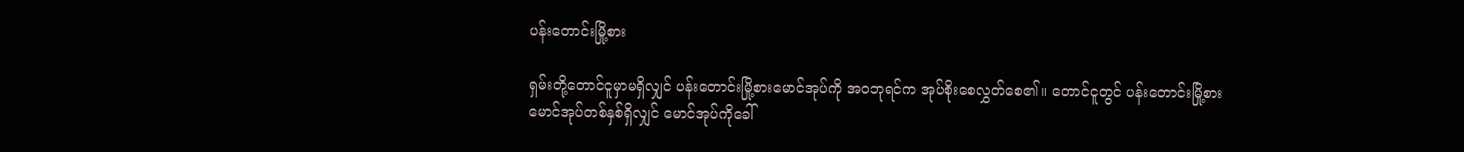ပန်းတောင်းမြို့စား

ရှမ်းတို့တောင်ငူမှာမရှိလျှင် ပန်းတောင်းမြို့စားမောင်အုပ်ကို အဝဘုရင်က အုပ်စိုးစေလွှတ်စေ၏။ တောင်ငူတွင် ပန်းတောင်းမြို့စားမောင်အုပ်တစ်နှစ်ရှိလျှင် မောင်အုပ်ကိုခေါ်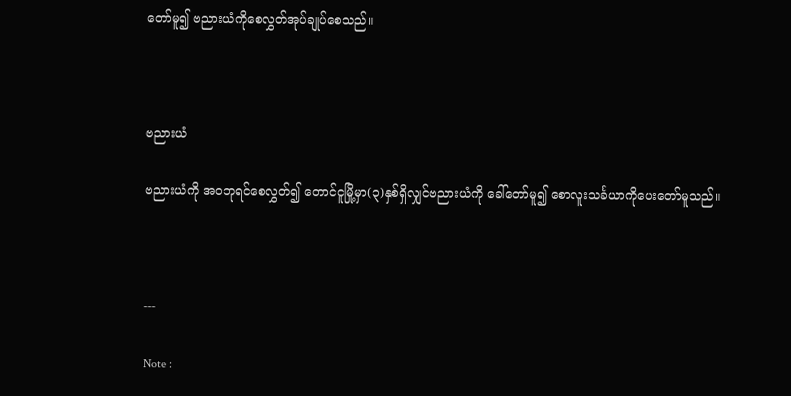တော်မူ၍ ဗညားယံကိုစေလွှတ်အုပ်ချုပ်စေသည်။



ဗညားယံ

ဗညားယံကို အဝဘုရင်စေလွှတ်၍ တောင်ငူမြို့မှာ(၃)နှစ်ရှိလျှင်ဗညားယံကို ခေါ်တော်မူ၍ စောလူးသင်္ခယာကိုပေးတော်မူသည်။



---

Note :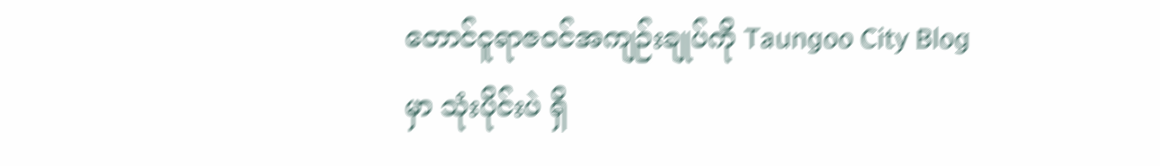တောင်ငူရာဇဝင်အကျဉ်းချုပ်ကို Taungoo City Blog မှာ သုံးပိုင်းပဲ ရှိ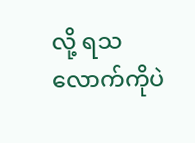လို့ ရသလောက်ကိုပဲ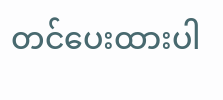တင်ပေးထားပါ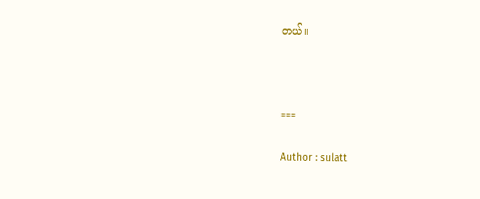တယ်။



===

Author : sulatt